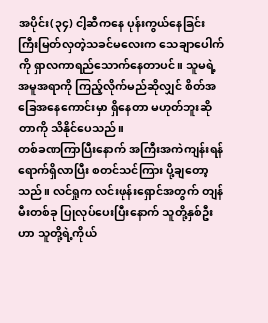အပိုင်း(၃၄) ငါ့ဆီကနေ ပုန်းကွယ်နေခြင်း
ကြီးမြတ်လှတဲ့သခင်မလေးက သေချာပေါက်ကို ရှာလကာရည်သောက်နေတာပင်။ သူမရဲ့အမူအရာကို ကြည့်လိုက်မည်ဆိုလျှင် စိတ်အခြေအနေကောင်းမှာ ရှိနေတာ မဟုတ်ဘူးဆိုတာကို သိနိုင်ပေသည်။
တစ်ခဏကြာပြီးနောက် အကြီးအကဲကျန်းရန် ရောက်ရှိလာပြီး စတင်သင်ကြား ပို့ချတော့သည်။ လင်ရှုက လင်းဖုန်းရှောင်အတွက် တျန်မီးတစ်ခု ပြုလုပ်ပေးပြီးနောက် သူတို့နှစ်ဦးဟာ သူတို့ရဲ့ကိုယ်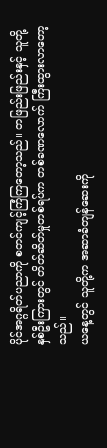ပိုင်အဂ္ဂရိတ်ပညာကို စတင်ကျင့်ကြံကြတော့သည်။ တဖြည်းဖြည်းနှင့် သူတို့နှစ်ဦးကြားတွင် တိတ်ဆိတ်မှုတစ်ရပ်က တစ်ခဏလောက် ကြီးထွားလာတော့သည်။
ယနေ့တွင် သူတို့က အဆာခံတျန်ဆေးကို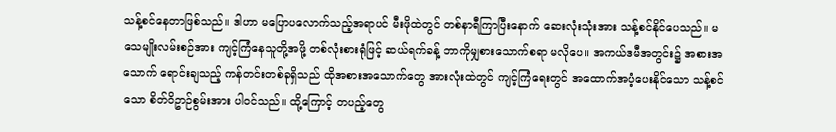သန့်စင်နေတာဖြစ်သည်။ ဒါဟာ မပြောပလောက်သည့်အရာပင် မီးဖိုထဲတွင် တစ်နာရီကြာပြီးနောက် ဆေးလုံးသုံးအား သန့်စင်နိုင်ပေသည်။ မသေမျိုးလမ်းစဉ်အား ကျင့်ကြံနေသူတို့အဖို့ တစ်လုံးစားရုံဖြင့် ဆယ်ရက်ခန့် ဘာကိုမျှစားသောက်စရာ မလိုပေ။ အကယ်ဒမီအတွင်း၌ အစားအသောက် ရောင်းချသည့် ကန်တင်းတစ်ခုရှိသည် ထိုအစားအသောက်တွေ အားလုံးထဲတွင် ကျင့်ကြံရေးတွင် အထောက်အပံ့ပေးနိုင်သော သန့်စင်သော စိတ်ဝိဥာဉ်စွမ်းအား ပါဝင်သည်။ ထို့ကြောင့် တပည့်တွေ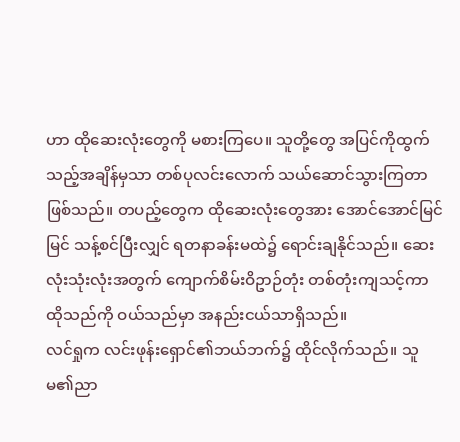ဟာ ထိုဆေးလုံးတွေကို မစားကြပေ။ သူတို့တွေ အပြင်ကိုထွက်သည့်အချိန်မှသာ တစ်ပုလင်းလောက် သယ်ဆောင်သွားကြတာဖြစ်သည်။ တပည့်တွေက ထိုဆေးလုံးတွေအား အောင်အောင်မြင်မြင် သန့်စင်ပြီးလျှင် ရတနာခန်းမထဲ၌ ရောင်းချနိုင်သည်။ ဆေးလုံးသုံးလုံးအတွက် ကျောက်စိမ်းဝိဥာဉ်တုံး တစ်တုံးကျသင့်ကာ ထိုသည်ကို ဝယ်သည်မှာ အနည်းငယ်သာရှိသည်။
လင်ရှုက လင်းဖုန်းရှောင်၏ဘယ်ဘက်၌ ထိုင်လိုက်သည်။ သူမ၏ညာ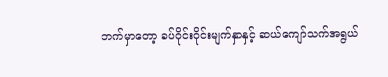ဘက်မှာတော့ ခပ်ဝိုင်းဝိုင်းမျက်နှာနှင့် ဆယ်ကျော်သက်အရွယ်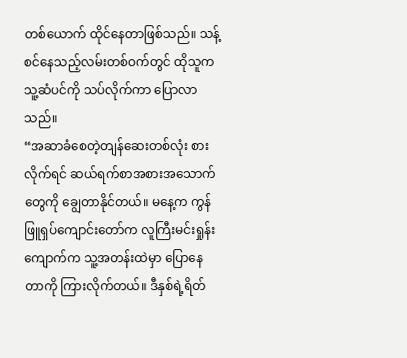တစ်ယောက် ထိုင်နေတာဖြစ်သည်။ သန့်စင်နေသည့်လမ်းတစ်ဝက်တွင် ထိုသူက သူ့ဆံပင်ကို သပ်လိုက်ကာ ပြောလာသည်။
“အဆာခံစေတဲ့တျန်ဆေးတစ်လုံး စားလိုက်ရင် ဆယ်ရက်စာအစားအသောက်တွေကို ချွေတာနိုင်တယ်။ မနေ့က ကွန်ဖြူရှပ်ကျောင်းတော်က လူကြီးမင်းရှုန်းကျောက်က သူ့အတန်းထဲမှာ ပြောနေတာကို ကြားလိုက်တယ်။ ဒီနှစ်ရဲ့ရိတ်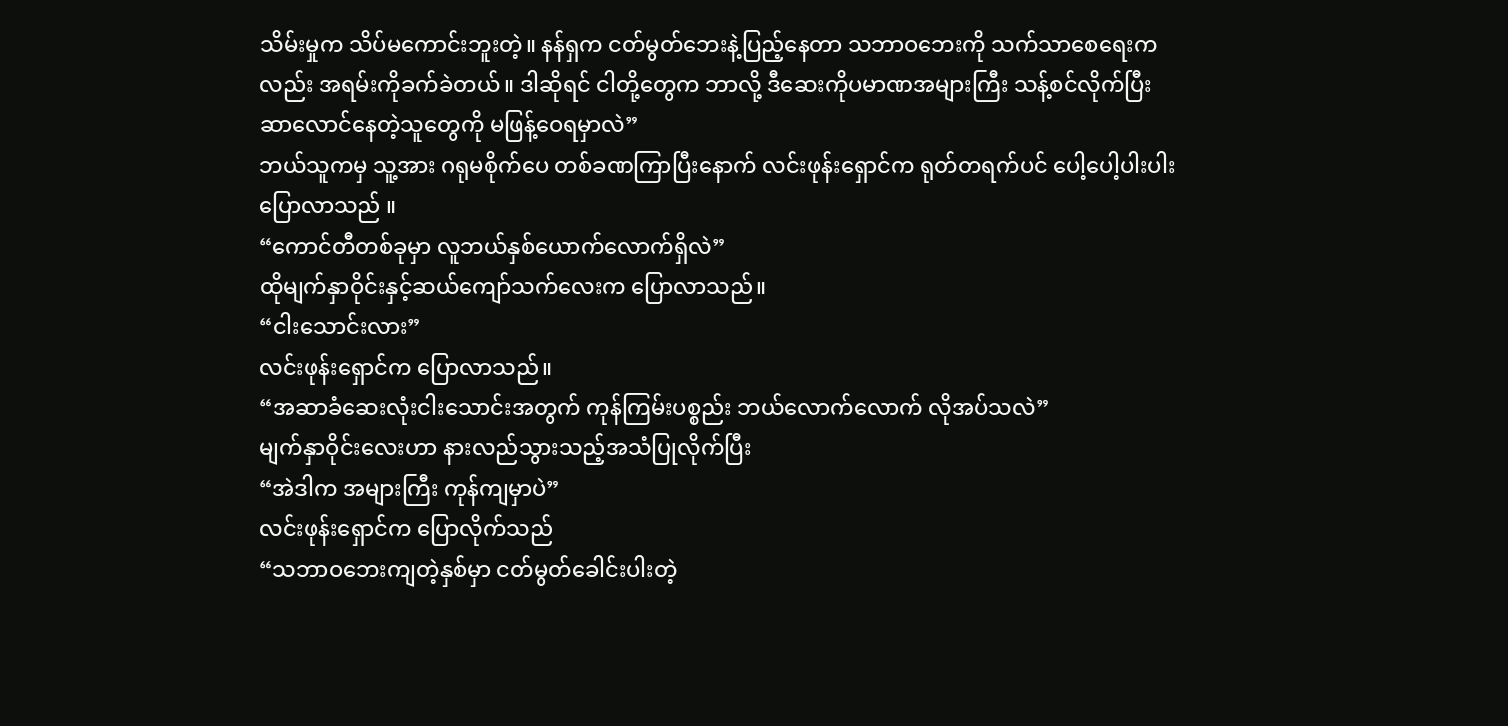သိမ်းမှုက သိပ်မကောင်းဘူးတဲ့။ နန်ရှက ငတ်မွတ်ဘေးနဲ့ပြည့်နေတာ သဘာဝဘေးကို သက်သာစေရေးကလည်း အရမ်းကိုခက်ခဲတယ်။ ဒါဆိုရင် ငါတို့တွေက ဘာလို့ ဒီဆေးကိုပမာဏအများကြီး သန့်စင်လိုက်ပြီး ဆာလောင်နေတဲ့သူတွေကို မဖြန့်ဝေရမှာလဲ”
ဘယ်သူကမှ သူ့အား ဂရုမစိုက်ပေ တစ်ခဏကြာပြီးနောက် လင်းဖုန်းရှောင်က ရုတ်တရက်ပင် ပေါ့ပေါ့ပါးပါးပြောလာသည် ။
“ကောင်တီတစ်ခုမှာ လူဘယ်နှစ်ယောက်လောက်ရှိလဲ”
ထိုမျက်နှာဝိုင်းနှင့်ဆယ်ကျော်သက်လေးက ပြောလာသည်။
“ငါးသောင်းလား”
လင်းဖုန်းရှောင်က ပြောလာသည်။
“အဆာခံဆေးလုံးငါးသောင်းအတွက် ကုန်ကြမ်းပစ္စည်း ဘယ်လောက်လောက် လိုအပ်သလဲ”
မျက်နှာဝိုင်းလေးဟာ နားလည်သွားသည့်အသံပြုလိုက်ပြီး
“အဲဒါက အများကြီး ကုန်ကျမှာပဲ”
လင်းဖုန်းရှောင်က ပြောလိုက်သည်
“သဘာဝဘေးကျတဲ့နှစ်မှာ ငတ်မွတ်ခေါင်းပါးတဲ့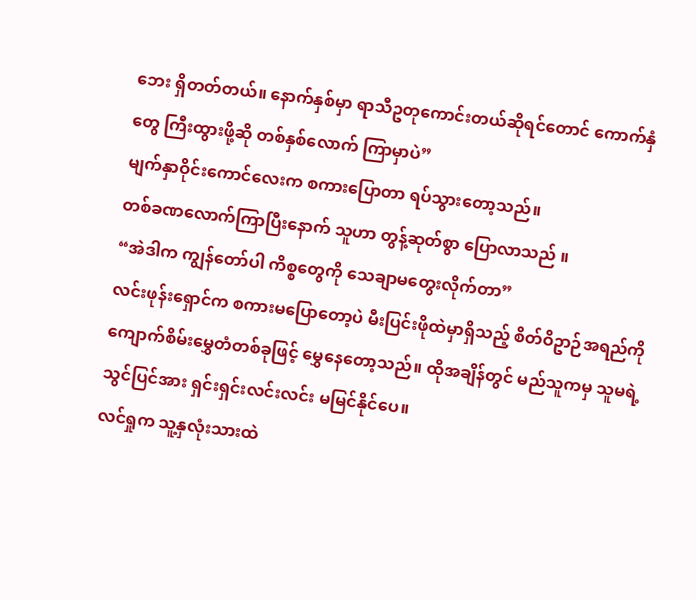ဘေး ရှိတတ်တယ်။ နောက်နှစ်မှာ ရာသီဥတုကောင်းတယ်ဆိုရင်တောင် ကောက်နှံတွေ ကြီးထွားဖို့ဆို တစ်နှစ်လောက် ကြာမှာပဲ”
မျက်နှာဝိုင်းကောင်လေးက စကားပြောတာ ရပ်သွားတော့သည်။
တစ်ခဏလောက်ကြာပြီးနောက် သူဟာ တွန့်ဆုတ်စွာ ပြောလာသည် ။
“အဲဒါက ကျွန်တော်ပါ ကိစ္စတွေကို သေချာမတွေးလိုက်တာ”
လင်းဖုန်းရှောင်က စကားမပြောတော့ပဲ မီးပြင်းဖိုထဲမှာရှိသည့် စိတ်ဝိဥာဉ်အရည်ကို ကျောက်စိမ်းမွှေတံတစ်ခုဖြင့် မွှေနေတော့သည်။ ထိုအချိန်တွင် မည်သူကမှ သူမရဲ့သွင်ပြင်အား ရှင်းရှင်းလင်းလင်း မမြင်နိုင်ပေ။
လင်ရှုက သူ့နှလုံးသားထဲ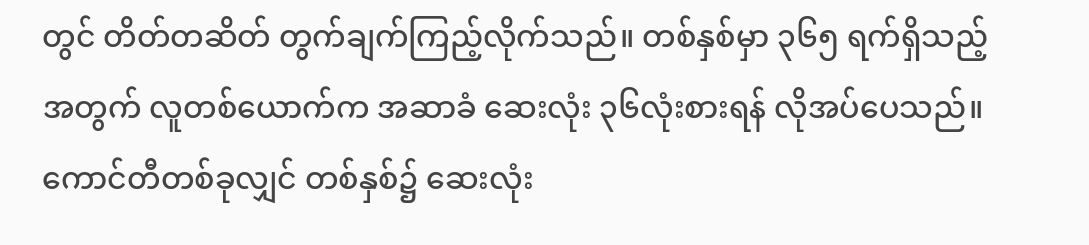တွင် တိတ်တဆိတ် တွက်ချက်ကြည့်လိုက်သည်။ တစ်နှစ်မှာ ၃၆၅ ရက်ရှိသည့်အတွက် လူတစ်ယောက်က အဆာခံ ဆေးလုံး ၃၆လုံးစားရန် လိုအပ်ပေသည်။ ကောင်တီတစ်ခုလျှင် တစ်နှစ်၌ ဆေးလုံး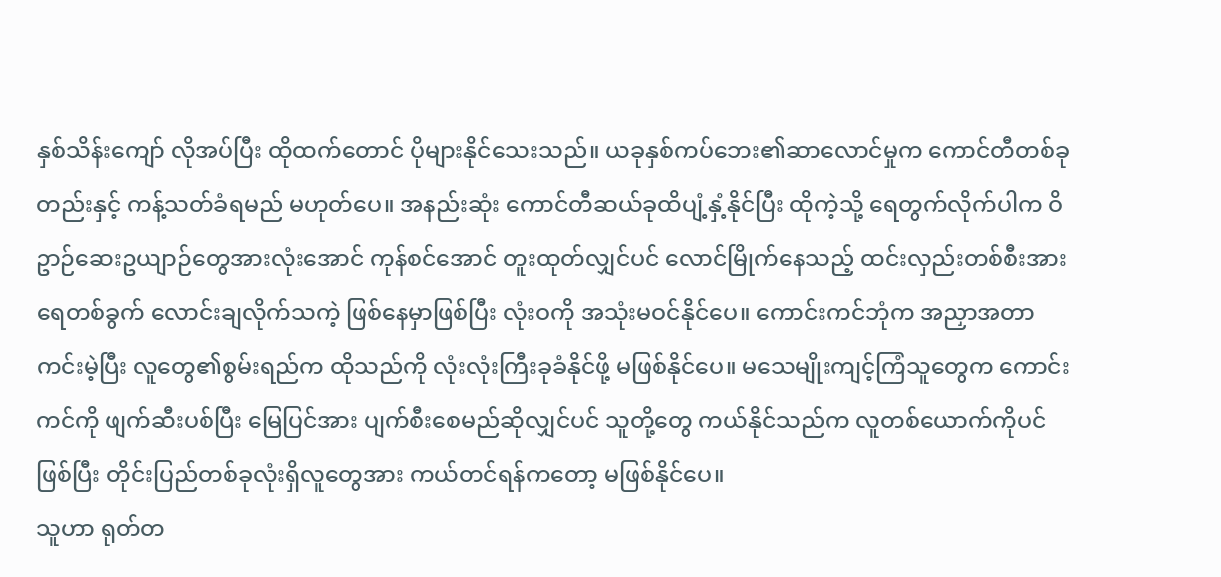နှစ်သိန်းကျော် လိုအပ်ပြီး ထိုထက်တောင် ပိုများနိုင်သေးသည်။ ယခုနှစ်ကပ်ဘေး၏ဆာလောင်မှုက ကောင်တီတစ်ခုတည်းနှင့် ကန့်သတ်ခံရမည် မဟုတ်ပေ။ အနည်းဆုံး ကောင်တီဆယ်ခုထိပျံ့နှံ့နိုင်ပြီး ထိုကဲ့သို့ ရေတွက်လိုက်ပါက ဝိဥာဉ်ဆေးဥယျာဉ်တွေအားလုံးအောင် ကုန်စင်အောင် တူးထုတ်လျှင်ပင် လောင်မြိုက်နေသည့် ထင်းလှည်းတစ်စီးအား ရေတစ်ခွက် လောင်းချလိုက်သကဲ့ ဖြစ်နေမှာဖြစ်ပြီး လုံးဝကို အသုံးမဝင်နိုင်ပေ။ ကောင်းကင်ဘုံက အညှာအတာကင်းမဲ့ပြီး လူတွေ၏စွမ်းရည်က ထိုသည်ကို လုံးလုံးကြီးခုခံနိုင်ဖို့ မဖြစ်နိုင်ပေ။ မသေမျိုးကျင့်ကြံသူတွေက ကောင်းကင်ကို ဖျက်ဆီးပစ်ပြီး မြေပြင်အား ပျက်စီးစေမည်ဆိုလျှင်ပင် သူတို့တွေ ကယ်နိုင်သည်က လူတစ်ယောက်ကိုပင်ဖြစ်ပြီး တိုင်းပြည်တစ်ခုလုံးရှိလူတွေအား ကယ်တင်ရန်ကတော့ မဖြစ်နိုင်ပေ။
သူဟာ ရုတ်တ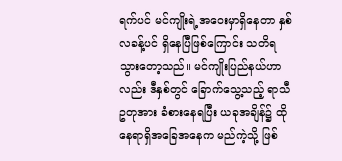ရက်ပင် မင်ကျိုးရဲ့အဝေးမှာရှိနေတာ နှစ်လခန့်ပင် ရှိနေပြီဖြစ်ကြောင်း သတိရသွားတော့သည်။ မင်ကျိုးပြည်နယ်ဟာလည်း ဒီနှစ်တွင် ခြောက်သွေ့သည့် ရာသီဥတုအား ခံစားနေရပြီး ယခုအချိန်၌ ထိုနေရာရှိအခြေအနေက မည်ကဲ့သို့ ဖြစ်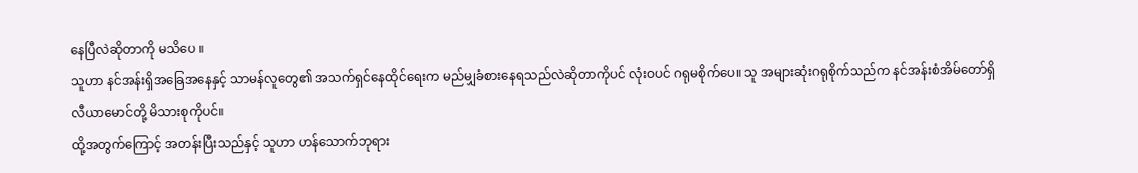နေပြီလဲဆိုတာကို မသိပေ ။
သူဟာ နင်အန်းရှိအခြေအနေနှင့် သာမန်လူတွေ၏ အသက်ရှင်နေထိုင်ရေးက မည်မျှခံစားနေရသည်လဲဆိုတာကိုပင် လုံးဝပင် ဂရုမစိုက်ပေ။ သူ အများဆုံးဂရုစိုက်သည်က နင်အန်းစံအိမ်တော်ရှိ လီယာမောင်တို့ မိသားစုကိုပင်။
ထို့အတွက်ကြောင့် အတန်းပြီးသည်နှင့် သူဟာ ဟန်သောက်ဘုရား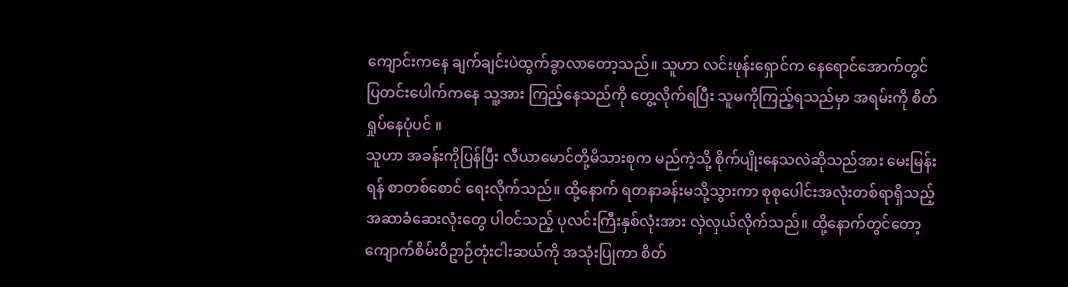ကျောင်းကနေ ချက်ချင်းပဲထွက်ခွာလာတော့သည်။ သူဟာ လင်းဖုန်းရှောင်က နေရောင်အောက်တွင် ပြတင်းပေါက်ကနေ သူ့အား ကြည့်နေသည်ကို တွေ့လိုက်ရပြီး သူမကိုကြည့်ရသည်မှာ အရမ်းကို စိတ်ရှုပ်နေပုံပင် ။
သူဟာ အခန်းကိုပြန်ပြီး လီယာမောင်တို့မိသားစုက မည်ကဲ့သို့ စိုက်ပျိုးနေသလဲဆိုသည်အား မေးမြန်းရန် စာတစ်စောင် ရေးလိုက်သည်။ ထို့နောက် ရတနာခန်းမသို့သွားကာ စုစုပေါင်းအလုံးတစ်ရာရှိသည့် အဆာခံဆေးလုံးတွေ ပါဝင်သည့် ပုလင်းကြီးနှစ်လုံးအား လှဲလှယ်လိုက်သည်။ ထို့နောက်တွင်တော့ ကျောက်စိမ်းဝိဥာဉ်တုံးငါးဆယ်ကို အသုံးပြုကာ စိတ်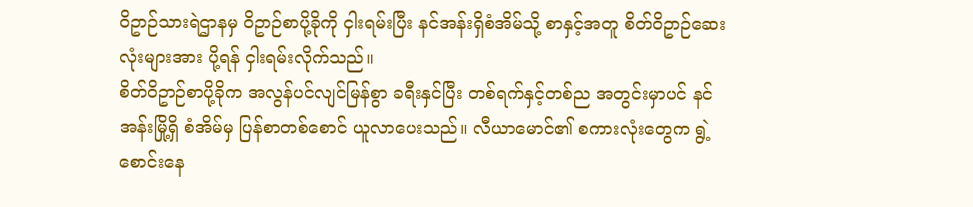ဝိဥာဉ်သားရဲဌာနမှ ဝိဥာဉ်စာပို့ခိုကို ငှါးရမ်းပြီး နင်အန်းရှိစံအိမ်သို့ စာနှင့်အတူ စိတ်ဝိဥာဉ်ဆေးလုံးများအား ပို့ရန် ငှါးရမ်းလိုက်သည်။
စိတ်ဝိဥာဉ်စာပို့ခိုက အလွန်ပင်လျင်မြန်စွာ ခရီးနှင်ပြီး တစ်ရက်နှင့်တစ်ည အတွင်းမှာပင် နင်အန်းမြို့ရှိ စံအိမ်မှ ပြန်စာတစ်စောင် ယူလာပေးသည်။ လီယာမောင်၏ စကားလုံးတွေက ရွဲ့စောင်းနေ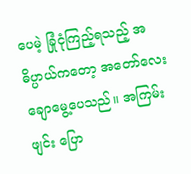ပေမဲ့ ခြုံငုံကြည့်ရသည့် အဓိပ္ပာယ်ကတော့ အတော်လေး ချောမွေ့ပေသည်။ အကြမ်းဖျင်း ပြော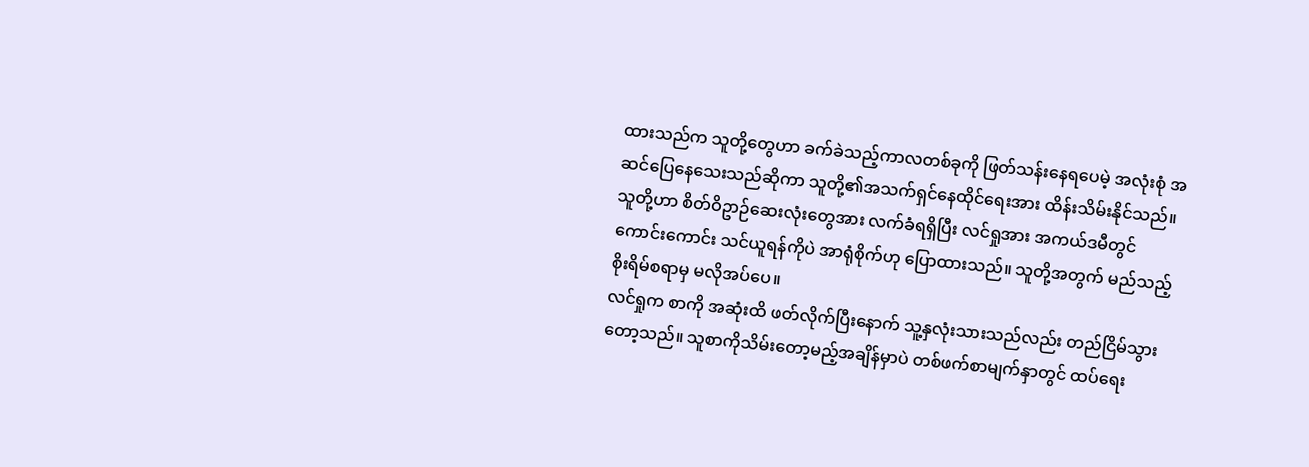ထားသည်က သူတို့တွေဟာ ခက်ခဲသည့်ကာလတစ်ခုကို ဖြတ်သန်းနေရပေမဲ့ အလုံးစုံ အဆင်ပြေနေသေးသည်ဆိုကာ သူတို့၏အသက်ရှင်နေထိုင်ရေးအား ထိန်းသိမ်းနိုင်သည်။ သူတို့ဟာ စိတ်ဝိဥာဉ်ဆေးလုံးတွေအား လက်ခံရရှိပြီး လင်ရှုအား အကယ်ဒမီတွင် ကောင်းကောင်း သင်ယူရန်ကိုပဲ အာရုံစိုက်ဟု ပြောထားသည်။ သူတို့အတွက် မည်သည့်စိုးရိမ်စရာမှ မလိုအပ်ပေ။
လင်ရှုက စာကို အဆုံးထိ ဖတ်လိုက်ပြီးနောက် သူ့နှလုံးသားသည်လည်း တည်ငြိမ်သွားတော့သည်။ သူစာကိုသိမ်းတော့မည့်အချိန်မှာပဲ တစ်ဖက်စာမျက်နှာတွင် ထပ်ရေး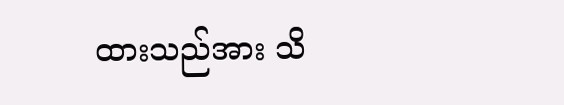ထားသည်အား သိ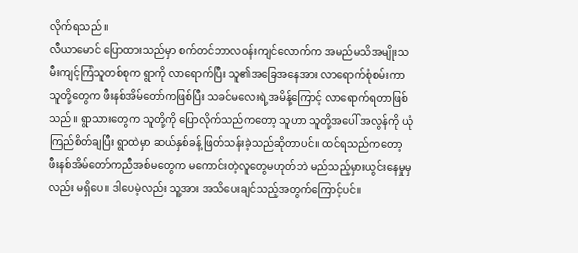လိုက်ရသည် ။
လီယာမောင် ပြောထားသည်မှာ စက်တင်ဘာလဝန်းကျင်လောက်က အမည်မသိအမျိုးသမီးကျင့်ကြံသူတစ်စုက ရွာကို လာရောက်ပြီး သူ၏အခြေအနေအား လာရောက်စုံစမ်းကာ သူတို့တွေက ဖီးနစ်အိမ်တော်ကဖြစ်ပြီး သခင်မလေးရဲ့အမိန့်ကြောင့် လာရောက်ရတာဖြစ်သည်။ ရွာသားတွေက သူတို့ကို ပြောလိုက်သည်ကတော့ သူဟာ သူတို့အပေါ် အလွန်ကို ယုံကြည်စိတ်ချပြီး ရွာထဲမှာ ဆယ်နှစ်ခန့် ဖြတ်သန်းခဲ့သည်ဆိုတာပင်။ ထင်ရသည်ကတော့ ဖီးနစ်အိမ်တော်ကညီအစ်မတွေက မကောင်းတဲ့လူတွေမဟုတ်ဘဲ မည်သည့်မှားယွင်းနေမှုမှလည်း မရှိပေ။ ဒါပေမဲ့လည်း သူ့အား အသိပေးချင်သည့်အတွက်ကြောင့်ပင်။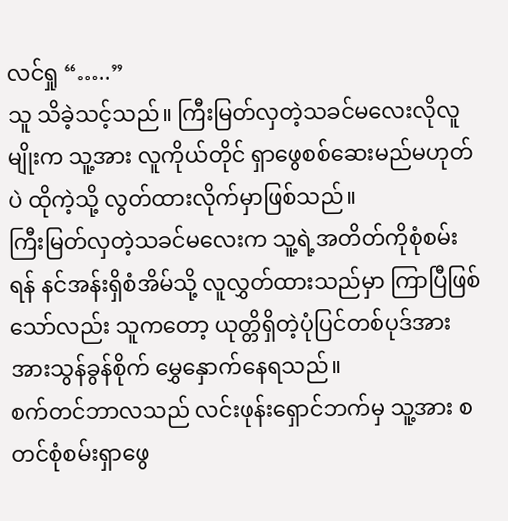လင်ရှု “…..”
သူ သိခဲ့သင့်သည်။ ကြီးမြတ်လှတဲ့သခင်မလေးလိုလူမျိုးက သူ့အား လူကိုယ်တိုင် ရှာဖွေစစ်ဆေးမည်မဟုတ်ပဲ ထိုကဲ့သို့ လွတ်ထားလိုက်မှာဖြစ်သည်။
ကြီးမြတ်လှတဲ့သခင်မလေးက သူ့ရဲ့အတိတ်ကိုစုံစမ်းရန် နင်အန်းရှိစံအိမ်သို့ လူလွှတ်ထားသည်မှာ ကြာပြီဖြစ်သော်လည်း သူကတော့ ယုတ္တိရှိတဲ့ပုံပြင်တစ်ပုဒ်အား အားသွန်ခွန်စိုက် မွှေနှောက်နေရသည်။
စက်တင်ဘာလသည် လင်းဖုန်းရှောင်ဘက်မှ သူ့အား စတင်စုံစမ်းရှာဖွေ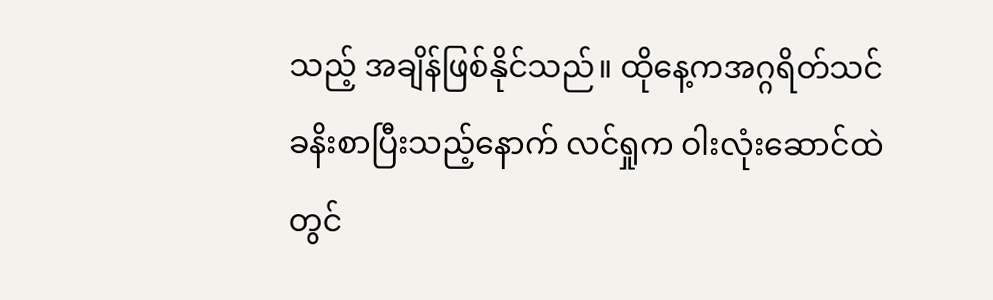သည့် အချိန်ဖြစ်နိုင်သည်။ ထိုနေ့ကအဂ္ဂရိတ်သင်ခနိးစာပြီးသည့်နောက် လင်ရှုက ဝါးလုံးဆောင်ထဲတွင်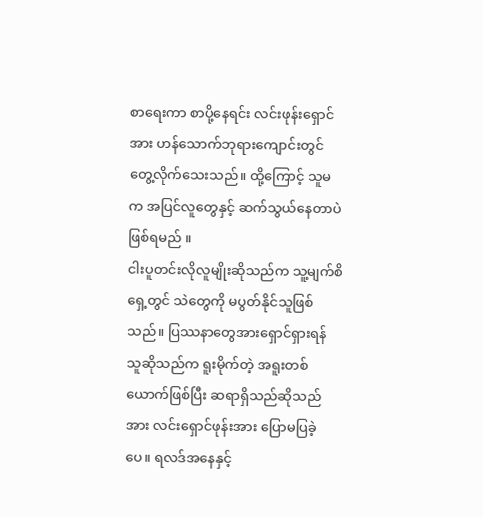စာရေးကာ စာပို့နေရင်း လင်းဖုန်းရှောင်အား ဟန်သောက်ဘုရားကျောင်းတွင် တွေ့လိုက်သေးသည်။ ထို့ကြောင့် သူမက အပြင်လူတွေနှင့် ဆက်သွယ်နေတာပဲ ဖြစ်ရမည် ။
ငါးပူတင်းလိုလူမျိုးဆိုသည်က သူ့မျက်စိရှေ့တွင် သဲတွေကို မပွတ်နိုင်သူဖြစ်သည်။ ပြဿနာတွေအားရှောင်ရှားရန် သူဆိုသည်က ရူးမိုက်တဲ့ အရူးတစ်ယောက်ဖြစ်ပြီး ဆရာရှိသည်ဆိုသည်အား လင်းရှောင်ဖုန်းအား ပြောမပြခဲ့ပေ။ ရလဒ်အနေနှင့်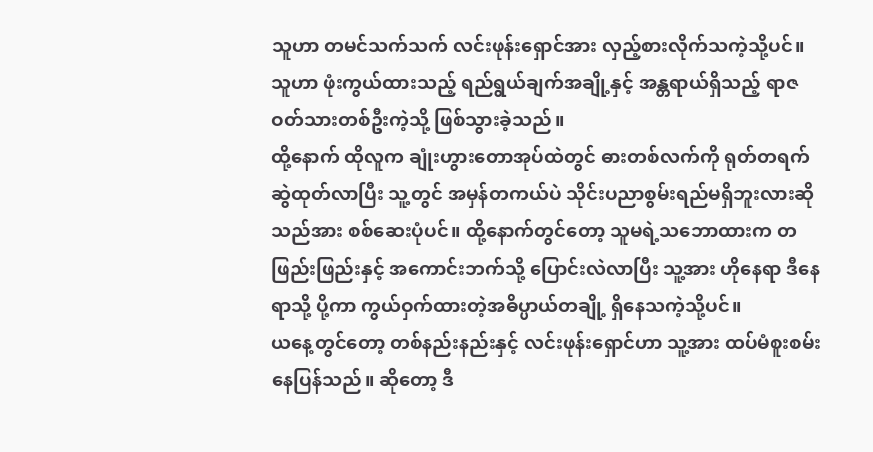သူဟာ တမင်သက်သက် လင်းဖုန်းရှောင်အား လှည့်စားလိုက်သကဲ့သို့ပင်။ သူဟာ ဖုံးကွယ်ထားသည့် ရည်ရွယ်ချက်အချို့နှင့် အန္တရာယ်ရှိသည့် ရာဇဝတ်သားတစ်ဦးကဲ့သို့ ဖြစ်သွားခဲ့သည်။
ထို့နောက် ထိုလူက ချုံးဟွားတောအုပ်ထဲတွင် ဓားတစ်လက်ကို ရုတ်တရက် ဆွဲထုတ်လာပြီး သူ့တွင် အမှန်တကယ်ပဲ သိုင်းပညာစွမ်းရည်မရှိဘူးလားဆိုသည်အား စစ်ဆေးပုံပင်။ ထို့နောက်တွင်တော့ သူမရဲ့သဘောထားက တဖြည်းဖြည်းနှင့် အကောင်းဘက်သို့ ပြောင်းလဲလာပြီး သူ့အား ဟိုနေရာ ဒီနေရာသို့ ပို့ကာ ကွယ်ဝှက်ထားတဲ့အဓိပ္ပာယ်တချို့ ရှိနေသကဲ့သို့ပင်။
ယနေ့တွင်တော့ တစ်နည်းနည်းနှင့် လင်းဖုန်းရှောင်ဟာ သူ့အား ထပ်မံစူးစမ်းနေပြန်သည်။ ဆိုတော့ ဒီ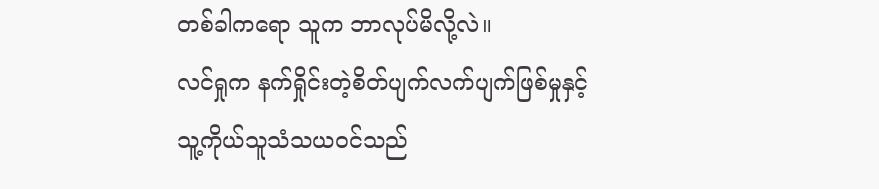တစ်ခါကရော သူက ဘာလုပ်မိလို့လဲ။
လင်ရှုက နက်ရှိုင်းတဲ့စိတ်ပျက်လက်ပျက်ဖြစ်မှုနှင့် သူ့ကိုယ်သူသံသယဝင်သည်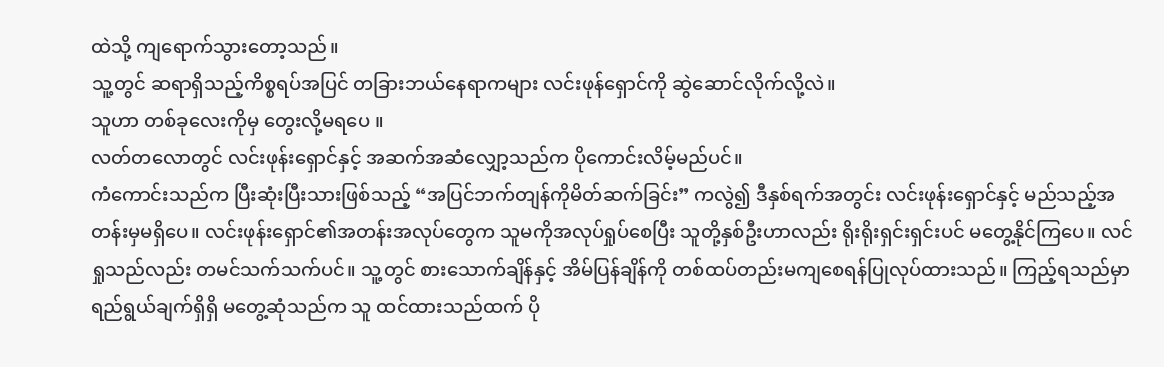ထဲသို့ ကျရောက်သွားတော့သည်။
သူ့တွင် ဆရာရှိသည့်ကိစ္စရပ်အပြင် တခြားဘယ်နေရာကများ လင်းဖုန်ရှောင်ကို ဆွဲဆောင်လိုက်လို့လဲ။
သူဟာ တစ်ခုလေးကိုမှ တွေးလို့မရပေ ။
လတ်တလောတွင် လင်းဖုန်းရှောင်နှင့် အဆက်အဆံလျှော့သည်က ပိုကောင်းလိမ့်မည်ပင်။
ကံကောင်းသည်က ပြီးဆုံးပြီးသားဖြစ်သည့် “အပြင်ဘက်တျန်ကိုမိတ်ဆက်ခြင်း” ကလွဲ၍ ဒီနှစ်ရက်အတွင်း လင်းဖုန်းရှောင်နှင့် မည်သည့်အတန်းမှမရှိပေ။ လင်းဖုန်းရှောင်၏အတန်းအလုပ်တွေက သူမကိုအလုပ်ရှုပ်စေပြီး သူတို့နှစ်ဦးဟာလည်း ရိုးရိုးရှင်းရှင်းပင် မတွေ့နိုင်ကြပေ။ လင်ရှုသည်လည်း တမင်သက်သက်ပင်။ သူ့တွင် စားသောက်ချိန်နှင့် အိမ်ပြန်ချိန်ကို တစ်ထပ်တည်းမကျစေရန်ပြုလုပ်ထားသည်။ ကြည့်ရသည်မှာ ရည်ရွယ်ချက်ရှိရှိ မတွေ့ဆုံသည်က သူ ထင်ထားသည်ထက် ပို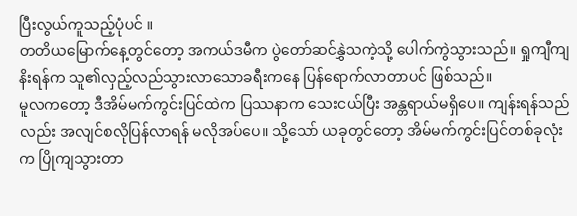ပြီးလွယ်ကူသည့်ပုံပင် ။
တတိယမြောက်နေ့တွင်တော့ အကယ်ဒမီက ပွဲတော်ဆင်နွှဲသကဲ့သို့ ပေါက်ကွဲသွားသည်။ ရှုကျီကျနိးရန်က သူ၏လှည့်လည်သွားလာသောခရီးကနေ ပြန်ရောက်လာတာပင် ဖြစ်သည်။
မူလကတော့ ဒီအိမ်မက်ကွင်းပြင်ထဲက ပြဿနာက သေးငယ်ပြီး အန္တရာယ်မရှိပေ။ ကျန်းရန်သည်လည်း အလျင်စလိုပြန်လာရန် မလိုအပ်ပေ။ သို့သော် ယခုတွင်တော့ အိမ်မက်ကွင်းပြင်တစ်ခုလုံးက ပြိုကျသွားတာ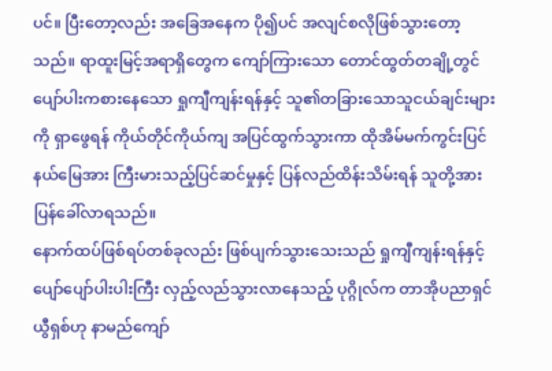ပင်။ ပြီးတော့လည်း အခြေအနေက ပို၍ပင် အလျင်စလိုဖြစ်သွားတော့သည်။ ရာထူးမြင့်အရာရှိတွေက ကျော်ကြားသော တောင်ထွတ်တချို့တွင် ပျော်ပါးကစားနေသော ရှုကျီကျန်းရန်နှင့် သူ၏တခြားသောသူငယ်ချင်းများကို ရှာဖွေရန် ကိုယ်တိုင်ကိုယ်ကျ အပြင်ထွက်သွားကာ ထိုအိမ်မက်ကွင်းပြင်နယ်မြေအား ကြီးမားသည့်ပြင်ဆင်မှုနှင့် ပြန်လည်ထိန်းသိမ်းရန် သူတို့အား ပြန်ခေါ်လာရသည်။
နောက်ထပ်ဖြစ်ရပ်တစ်ခုလည်း ဖြစ်ပျက်သွားသေးသည် ရှုကျီကျန်းရန်နှင့် ပျော်ပျော်ပါးပါးကြီး လှည့်လည်သွားလာနေသည့် ပုဂ္ဂိုလ်က တာအိုပညာရှင် ယွီရှစ်ဟု နာမည်ကျော်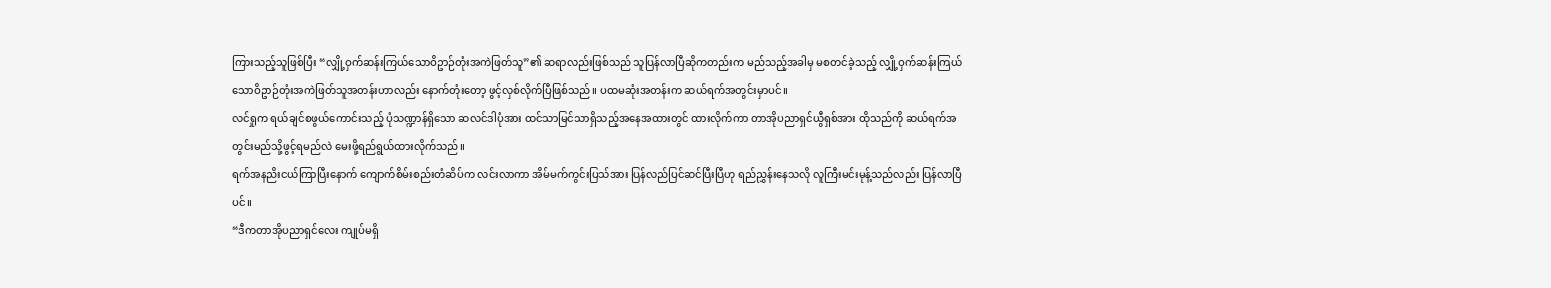ကြားသည့်သူဖြစ်ပြီး “လျှို့ဝှက်ဆန်းကြယ်သောဝိဥာဉ်တုံးအကဲဖြတ်သူ”၏ ဆရာလည်းဖြစ်သည် သူပြန်လာပြီဆိုကတည်းက မည်သည့်အခါမှ မစတင်ခဲ့သည့် လျှို့ဝှက်ဆန်းကြယ်သောဝိဥာဉ်တုံးအကဲဖြတ်သူအတန်းဟာလည်း နောက်တုံးတော့ ဖွင့်လှစ်လိုက်ပြီဖြစ်သည်။ ပထမဆုံးအတန်းက ဆယ်ရက်အတွင်းမှာပင်။
လင်ရှုက ရယ်ချင်စဖွယ်ကောင်းသည့် ပုံသဏ္ဍာန်ရှိသော ဆလင်ဒါပုံအား ထင်သာမြင်သာရှိသည့်အနေအထားတွင် ထားလိုက်ကာ တာအိုပညာရှင်ယွီရှစ်အား ထိုသည်ကို ဆယ်ရက်အတွင်းမည်သို့ဖွင့်ရမည်လဲ မေးဖို့ရည်ရွယ်ထားလိုက်သည်။
ရက်အနညိးငယ်ကြာပြီးနောက် ကျောက်စိမ်းစည်းတံဆိပ်က လင်းလာကာ အိမ်မက်ကွင်းပြသ်အား ပြန်လည်ပြင်ဆင်ပြီးပြီဟု ရည်ညွှန်းနေသလို လူကြီးမင်းမုန့်သည်လည်း ပြန်လာပြီပင်။
“ဒီကတာအိုပညာရှင်လေး ကျုပ်မရှိ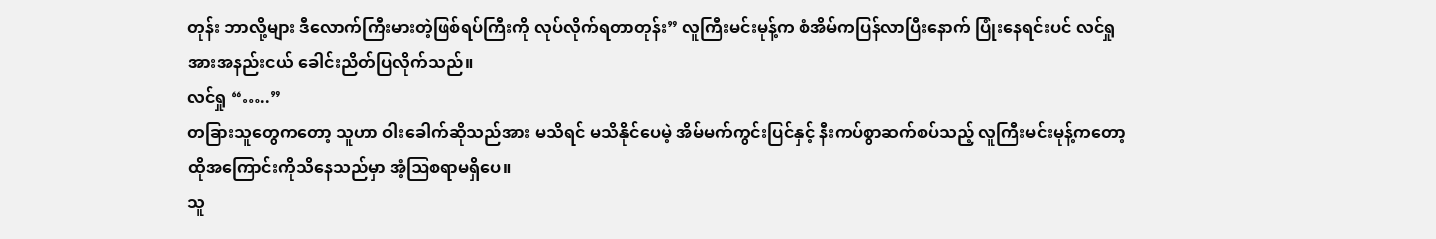တုန်း ဘာလို့များ ဒီလောက်ကြီးမားတဲ့ဖြစ်ရပ်ကြီးကို လုပ်လိုက်ရတာတုန်း” လူကြီးမင်းမုန့်က စံအိမ်ကပြန်လာပြီးနောက် ပြုံးနေရင်းပင် လင်ရှုအားအနည်းငယ် ခေါင်းညိတ်ပြလိုက်သည်။
လင်ရှု “…..”
တခြားသူတွေကတော့ သူဟာ ဝါးခေါက်ဆိုသည်အား မသိရင် မသိနိုင်ပေမဲ့ အိမ်မက်ကွင်းပြင်နှင့် နီးကပ်စွာဆက်စပ်သည့် လူကြီးမင်းမုန့်ကတော့ ထိုအကြောင်းကိုသိနေသည်မှာ အံ့ဩစရာမရှိပေ။
သူ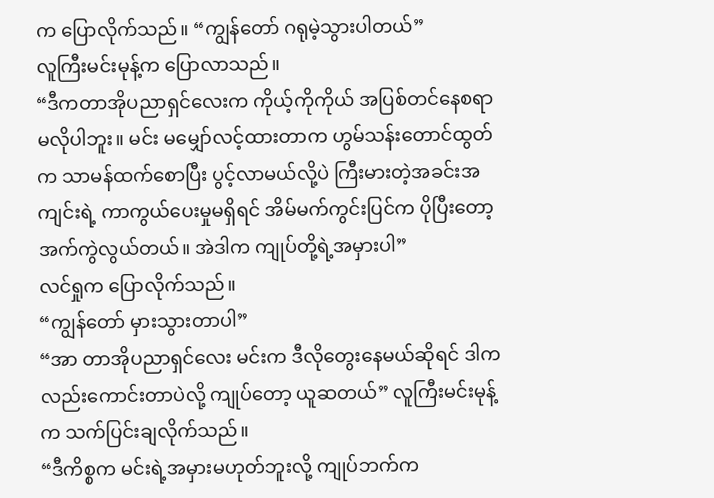က ပြောလိုက်သည်။ “ကျွန်တော် ဂရုမဲ့သွားပါတယ်”
လူကြီးမင်းမုန့်က ပြောလာသည်။
“ဒီကတာအိုပညာရှင်လေးက ကိုယ့်ကိုကိုယ် အပြစ်တင်နေစရာမလိုပါဘူး။ မင်း မမျှော်လင့်ထားတာက ဟွမ်သန်းတောင်ထွတ်က သာမန်ထက်စောပြီး ပွင့်လာမယ်လို့ပဲ ကြီးမားတဲ့အခင်းအကျင်းရဲ့ ကာကွယ်ပေးမှုမရှိရင် အိမ်မက်ကွင်းပြင်က ပိုပြီးတော့ အက်ကွဲလွယ်တယ်။ အဲဒါက ကျုပ်တို့ရဲ့အမှားပါ”
လင်ရှုက ပြောလိုက်သည်။
“ကျွန်တော် မှားသွားတာပါ”
“အာ တာအိုပညာရှင်လေး မင်းက ဒီလိုတွေးနေမယ်ဆိုရင် ဒါကလည်းကောင်းတာပဲလို့ ကျုပ်တော့ ယူဆတယ်” လူကြီးမင်းမုန့်က သက်ပြင်းချလိုက်သည်။
“ဒီကိစ္စက မင်းရဲ့အမှားမဟုတ်ဘူးလို့ ကျုပ်ဘက်က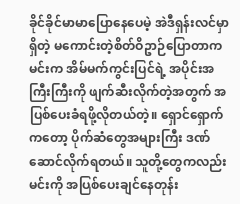ခိုင်ခိုင်မာမာပြောနေပေမဲ့ အဲဒီရှန်းလင်မှာရှိတဲ့ မကောင်းတဲ့စိတ်ဝိဥာဉ်ပြောတာက မင်းက အိမ်မက်ကွင်းပြင်ရဲ့ အပိုင်းအကြီးကြီးကို ဖျက်ဆီးလိုက်တဲ့အတွက် အပြစ်ပေးခံရဖို့လိုတယ်တဲ့။ ရှောင်ရှောက်ကတော့ ပိုက်ဆံတွေအများကြီး ဒဏ်ဆောင်လိုက်ရတယ်။ သူတို့တွေကလည်း မင်းကို အပြစ်ပေးချင်နေတုန်း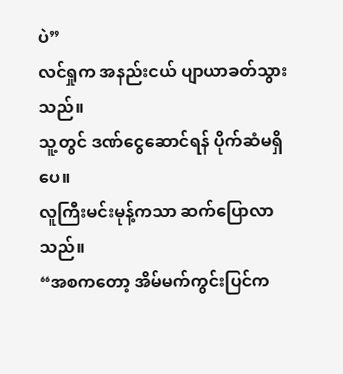ပဲ”
လင်ရှုက အနည်းငယ် ပျာယာခတ်သွားသည်။
သူ့တွင် ဒဏ်ငွေဆောင်ရန် ပိုက်ဆံမရှိပေ။
လူကြီးမင်းမုန့်ကသာ ဆက်ပြောလာသည်။
“အစကတော့ အိမ်မက်ကွင်းပြင်က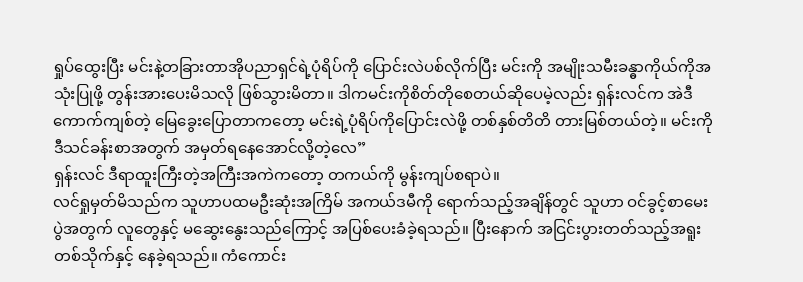ရှုပ်ထွေးပြီး မင်းနဲ့တခြားတာအိုပညာရှင်ရဲ့ပုံရိပ်ကို ပြောင်းလဲပစ်လိုက်ပြီး မင်းကို အမျိုးသမီးခန္ဓာကိုယ်ကိုအသုံးပြုဖို့ တွန်းအားပေးမိသလို ဖြစ်သွားမိတာ။ ဒါကမင်းကိုစိတ်တိုစေတယ်ဆိုပေမဲ့လည်း ရှန်းလင်က အဲဒီကောက်ကျစ်တဲ့ မြေခွေးပြောတာကတော့ မင်းရဲ့ပုံရိပ်ကိုပြောင်းလဲဖို့ တစ်နှစ်တိတိ တားမြစ်တယ်တဲ့။ မင်းကို ဒီသင်ခန်းစာအတွက် အမှတ်ရနေအောင်လို့တဲ့လေ”
ရှန်းလင် ဒီရာထူးကြီးတဲ့အကြီးအကဲကတော့ တကယ်ကို မွန်းကျပ်စရာပဲ။
လင်ရှုမှတ်မိသည်က သူဟာပထမဦးဆုံးအကြိမ် အကယ်ဒမီကို ရောက်သည့်အချိန်တွင် သူဟာ ဝင်ခွင့်စာမေးပွဲအတွက် လူတွေနှင့် မဆွေးနွေးသည်ကြောင့် အပြစ်ပေးခံခဲ့ရသည်။ ပြီးနောက် အငြင်းပွားတတ်သည့်အရူးတစ်သိုက်နှင့် နေခဲ့ရသည်။ ကံကောင်း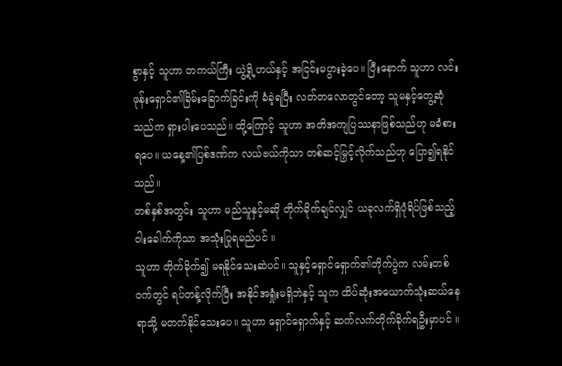စွာနှင့် သူဟာ တကယ်ကြီး ယွဲ့ရို့ဟယ်နှင့် အငြင်းမပွားခဲ့ပေ။ ပြီးနောက် သူဟာ လင်းဖုန်းရှောင်၏ခြိမ်းခြောက်ခြင်းကို ခံခဲ့ရပြီး လတ်တလောတွင်တော့ သူမနှင့်တွေ့ဆုံသည်က ရှားပါးပေသည်။ ထို့ကြောင့် သူဟာ အတိအကျပြဿနာဖြစ်သည်ဟု မခံစားရပေ။ ယနေ့၏ပြစ်ဒဏ်က လယ်ဗယ်ကိုသာ တစ်ဆင့်မြှင့်လိုက်သည်ဟု ပြော၍ရနိုင်သည်။
တစ်နှစ်အတွင်း သူဟာ မည်သူနှင့်မဆို တိုက်ခိုက်ချင်လျှင် ယခုလက်ရှိပုံရိပ်ဖြစ်သည့် ဝါးခေါက်ကိုသာ အသုံးပြုရမည်ပင် ။
သူဟာ တိုက်ခိုက်၍ မရနိုင်သေးဆဲပင်။ သူနှင့်ရှောင်ရှောက်၏တိုက်ပွဲက လမ်းတစ်ဝက်တွင် ရပ်တန့်လိုက်ပြီး အနိုင်အရှုံးမရှိဘဲနှင့် သူက ထိပ်ဆုံးအယောက်သုံးဆယ်နေရာသို့ မတက်နိုင်သေးပေ။ သူဟာ ရှောင်ရှောက်နှင့် ဆက်လက်တိုက်ခိုက်ရဦးမှာပင် ။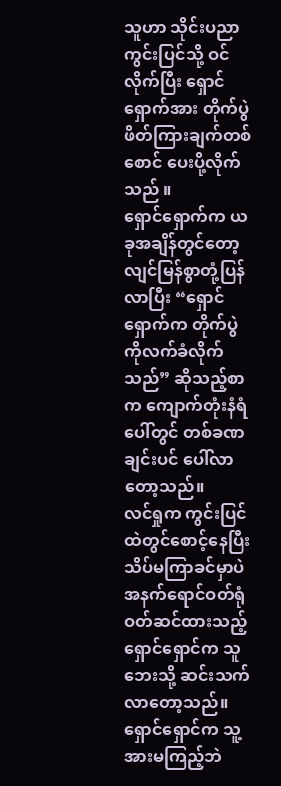သူဟာ သိုင်းပညာကွင်းပြင်သို့ ဝင်လိုက်ပြီး ရှောင်ရှောက်အား တိုက်ပွဲဖိတ်ကြားချက်တစ်စောင် ပေးပို့လိုက်သည် ။
ရှောင်ရှောက်က ယခုအချိန်တွင်တော့ လျင်မြန်စွာတုံ့ပြန်လာပြီး “ရှောင်ရှောက်က တိုက်ပွဲကိုလက်ခံလိုက်သည်” ဆိုသည့်စာက ကျောက်တုံးနံရံပေါ်တွင် တစ်ခဏချင်းပင် ပေါ်လာတော့သည်။
လင်ရှုက ကွင်းပြင်ထဲတွင်စောင့်နေပြီး သိပ်မကြာခင်မှာပဲ အနက်ရောင်ဝတ်ရုံ ဝတ်ဆင်ထားသည့်ရှောင်ရှောင်က သူဘေးသို့ ဆင်းသက်လာတော့သည်။
ရှောင်ရှောင်က သူ့အားမကြည့်ဘဲ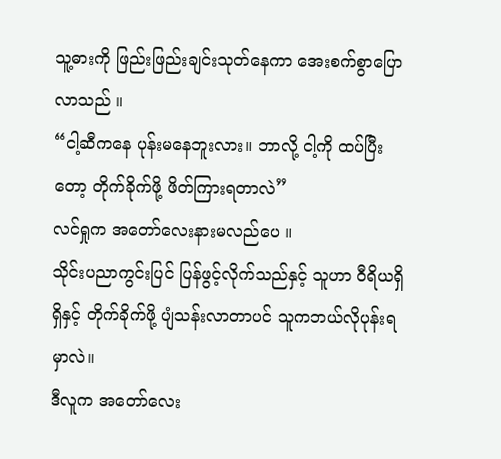သူ့ဓားကို ဖြည်းဖြည်းချင်းသုတ်နေကာ အေးစက်စွာပြောလာသည် ။
“ငါ့ဆီကနေ ပုန်းမနေဘူးလား။ ဘာလို့ ငါ့ကို ထပ်ပြီးတော့ တိုက်ခိုက်ဖို့ ဖိတ်ကြားရတာလဲ”
လင်ရှုက အတော်လေးနားမလည်ပေ ။
သိုင်းပညာကွင်းပြင် ပြန်ဖွင့်လိုက်သည်နှင့် သူဟာ ဝီရိယရှိရှိနှင့် တိုက်ခိုက်ဖို့ ပျံသန်းလာတာပင် သူကဘယ်လိုပုန်းရမှာလဲ။
ဒီလူက အတော်လေး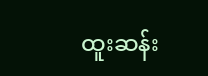ထူးဆန်း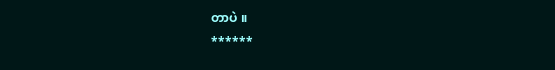တာပဲ ။
******